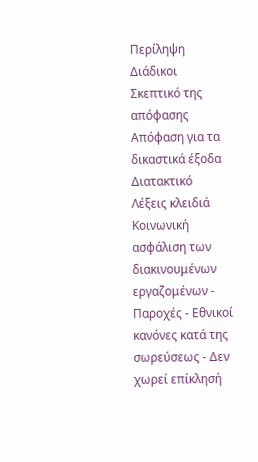Περίληψη
Διάδικοι
Σκεπτικό της απόφασης
Απόφαση για τα δικαστικά έξοδα
Διατακτικό
Λέξεις κλειδιά
Κοινωνική ασφάλιση των διακινουμένων εργαζομένων - Παροχές - Εθνικοί κανόνες κατά της σωρεύσεως - Δεν χωρεί επίκλησή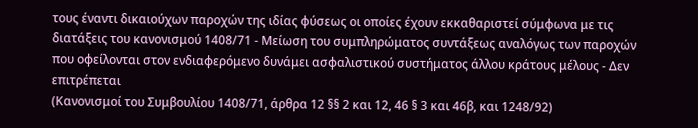τους έναντι δικαιούχων παροχών της ιδίας φύσεως οι οποίες έχουν εκκαθαριστεί σύμφωνα με τις διατάξεις του κανονισμού 1408/71 - Μείωση του συμπληρώματος συντάξεως αναλόγως των παροχών που οφείλονται στον ενδιαφερόμενο δυνάμει ασφαλιστικού συστήματος άλλου κράτους μέλους - Δεν επιτρέπεται
(Κανονισμοί του Συμβουλίου 1408/71, άρθρα 12 §§ 2 και 12, 46 § 3 και 46β, και 1248/92)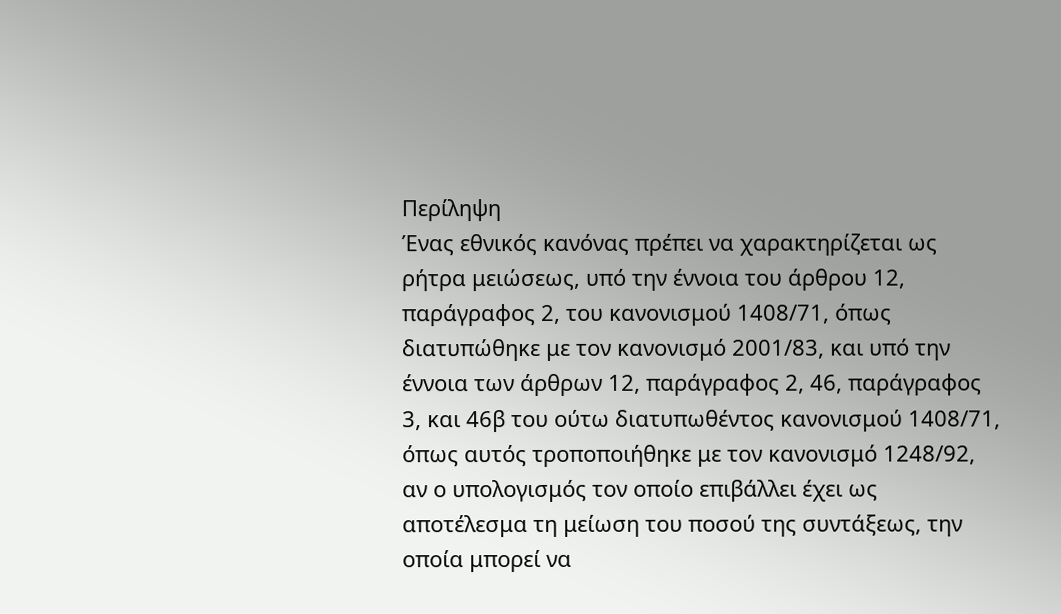Περίληψη
Ένας εθνικός κανόνας πρέπει να χαρακτηρίζεται ως ρήτρα μειώσεως, υπό την έννοια του άρθρου 12, παράγραφος 2, του κανονισμού 1408/71, όπως διατυπώθηκε με τον κανονισμό 2001/83, και υπό την έννοια των άρθρων 12, παράγραφος 2, 46, παράγραφος 3, και 46β του ούτω διατυπωθέντος κανονισμού 1408/71, όπως αυτός τροποποιήθηκε με τον κανονισμό 1248/92, αν ο υπολογισμός τον οποίο επιβάλλει έχει ως αποτέλεσμα τη μείωση του ποσού της συντάξεως, την οποία μπορεί να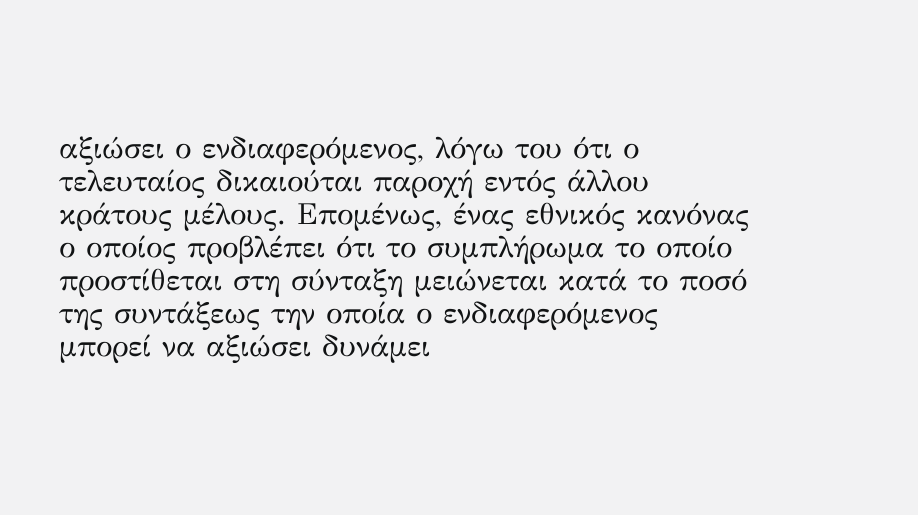αξιώσει ο ενδιαφερόμενος, λόγω του ότι ο τελευταίος δικαιούται παροχή εντός άλλου κράτους μέλους. Επομένως, ένας εθνικός κανόνας ο οποίος προβλέπει ότι το συμπλήρωμα το οποίο προστίθεται στη σύνταξη μειώνεται κατά το ποσό της συντάξεως την οποία ο ενδιαφερόμενος μπορεί να αξιώσει δυνάμει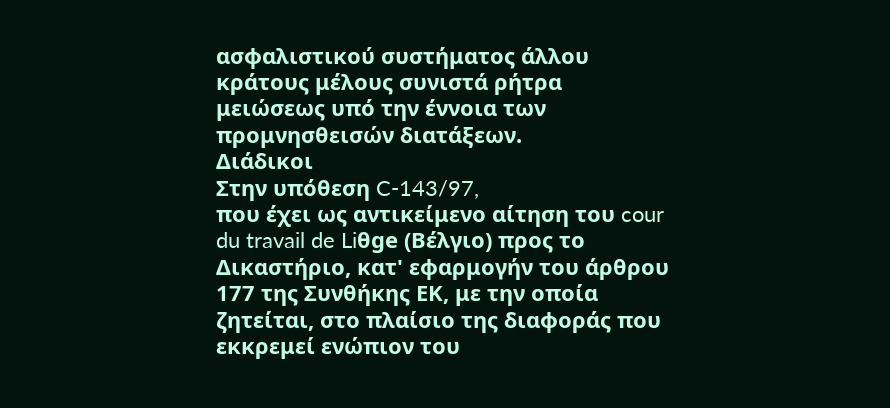ασφαλιστικού συστήματος άλλου κράτους μέλους συνιστά ρήτρα μειώσεως υπό την έννοια των προμνησθεισών διατάξεων.
Διάδικοι
Στην υπόθεση C-143/97,
που έχει ως αντικείμενο αίτηση του cour du travail de Liθge (Βέλγιο) προς το Δικαστήριο, κατ' εφαρμογήν του άρθρου 177 της Συνθήκης ΕΚ, με την οποία ζητείται, στο πλαίσιο της διαφοράς που εκκρεμεί ενώπιον του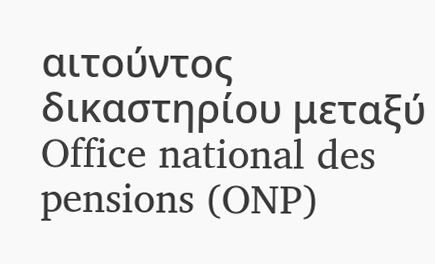αιτούντος δικαστηρίου μεταξύ
Office national des pensions (ONP)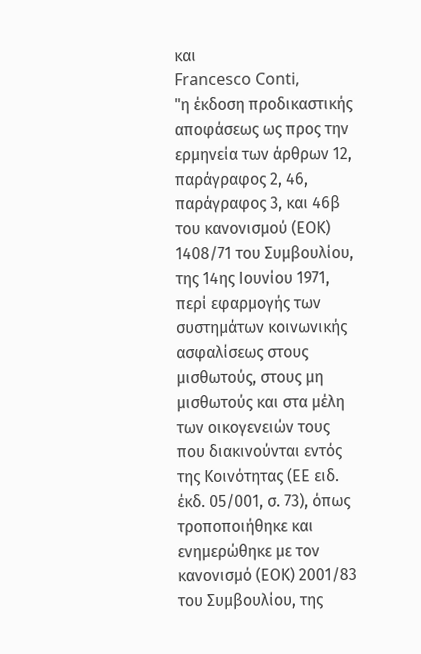και
Francesco Conti,
"η έκδοση προδικαστικής αποφάσεως ως προς την ερμηνεία των άρθρων 12, παράγραφος 2, 46, παράγραφος 3, και 46β του κανονισμού (ΕΟΚ) 1408/71 του Συμβουλίου, της 14ης Ιουνίου 1971, περί εφαρμογής των συστημάτων κοινωνικής ασφαλίσεως στους μισθωτούς, στους μη μισθωτούς και στα μέλη των οικογενειών τους που διακινούνται εντός της Κοινότητας (ΕΕ ειδ. έκδ. 05/001, σ. 73), όπως τροποποιήθηκε και ενημερώθηκε με τον κανονισμό (ΕΟΚ) 2001/83 του Συμβουλίου, της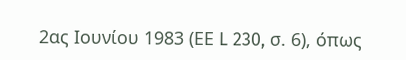2ας Ιουνίου 1983 (ΕΕ L 230, σ. 6), όπως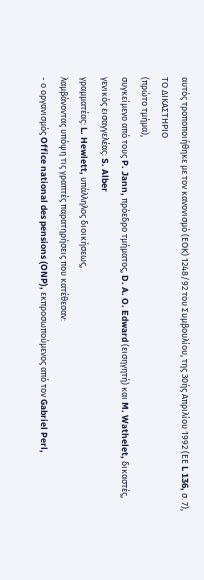αυτός τροποποιήθηκε με τον κανονισμό (ΕΟΚ) 1248/92 του Συμβουλίου, της 30ής Απριλίου 1992 (ΕΕ L 136, σ. 7),
ΤΟ ΔΙΚΑΣΤΗΡΙΟ
(πρώτο τμήμα),
συγκείμενο από τους P. Jann, πρόεδρο τμήματος, D. A. O. Edward (εισηγητή) και M. Wathelet, δικαστές,
γενικός εισαγγελέας: S. Alber
γραμματέας: L. Hewlett, υπάλληλος διοικήσεως,
λαμβάνοντας υπόψη τις γραπτές παρατηρήσεις που κατέθεσαν:
- ο οργανισμός Office national des pensions (ONP), εκπροσωπούμενος από τον Gabriel Perl,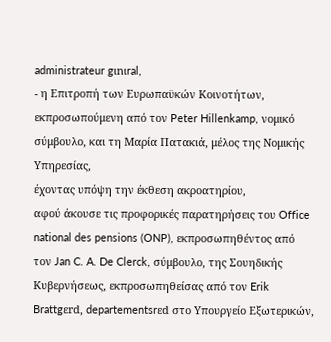administrateur gιnιral,
- η Επιτροπή των Ευρωπαϋκών Κοινοτήτων, εκπροσωπούμενη από τον Peter Hillenkamp, νομικό σύμβουλο, και τη Μαρία Πατακιά, μέλος της Νομικής Υπηρεσίας,
έχοντας υπόψη την έκθεση ακροατηρίου,
αφού άκουσε τις προφορικές παρατηρήσεις του Office national des pensions (ONP), εκπροσωπηθέντος από τον Jan C. A. De Clerck, σύμβουλο, της Σουηδικής Κυβερνήσεως, εκπροσωπηθείσας από τον Erik Brattgεrd, departementsrεd στο Υπουργείο Εξωτερικών,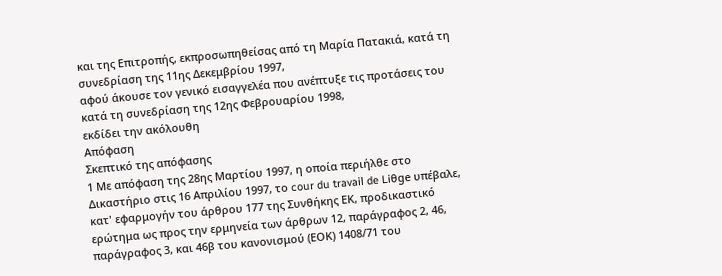και της Επιτροπής, εκπροσωπηθείσας από τη Μαρία Πατακιά, κατά τη συνεδρίαση της 11ης Δεκεμβρίου 1997,
αφού άκουσε τον γενικό εισαγγελέα που ανέπτυξε τις προτάσεις του κατά τη συνεδρίαση της 12ης Φεβρουαρίου 1998,
εκδίδει την ακόλουθη
Απόφαση
Σκεπτικό της απόφασης
1 Με απόφαση της 28ης Μαρτίου 1997, η οποία περιήλθε στο Δικαστήριο στις 16 Απριλίου 1997, το cour du travail de Liθge υπέβαλε, κατ' εφαρμογήν του άρθρου 177 της Συνθήκης ΕΚ, προδικαστικό ερώτημα ως προς την ερμηνεία των άρθρων 12, παράγραφος 2, 46, παράγραφος 3, και 46β του κανονισμού (ΕΟΚ) 1408/71 του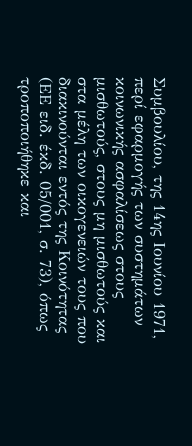Συμβουλίου, της 14ης Ιουνίου 1971, περί εφαρμογής των συστημάτων κοινωνικής ασφαλίσεως στους μισθωτούς, στους μη μισθωτούς και στα μέλη των οικογενειών τους που διακινούνται εντός της Κοινότητας (ΕΕ ειδ. έκδ. 05/001, σ. 73), όπως τροποποιήθηκε και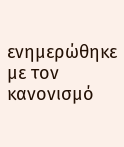ενημερώθηκε με τον κανονισμό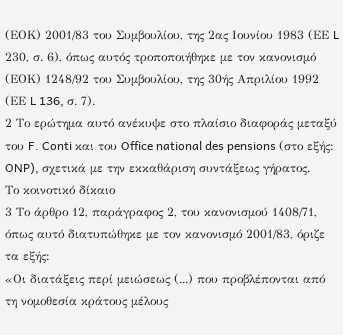(ΕΟΚ) 2001/83 του Συμβουλίου, της 2ας Ιουνίου 1983 (ΕΕ L 230, σ. 6), όπως αυτός τροποποιήθηκε με τον κανονισμό (ΕΟΚ) 1248/92 του Συμβουλίου, της 30ής Απριλίου 1992 (ΕΕ L 136, σ. 7).
2 Το ερώτημα αυτό ανέκυψε στο πλαίσιο διαφοράς μεταξύ του F. Conti και του Office national des pensions (στο εξής: ONP), σχετικά με την εκκαθάριση συντάξεως γήρατος.
Το κοινοτικό δίκαιο
3 Το άρθρο 12, παράγραφος 2, του κανονισμού 1408/71, όπως αυτό διατυπώθηκε με τον κανονισμό 2001/83, όριζε τα εξής:
«Οι διατάξεις περί μειώσεως (...) που προβλέπονται από τη νομοθεσία κράτους μέλους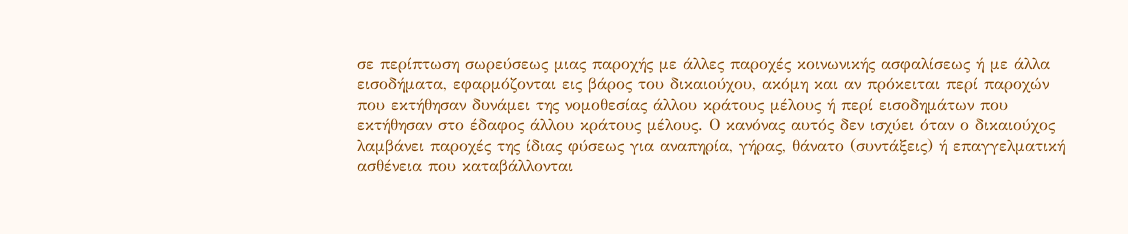σε περίπτωση σωρεύσεως μιας παροχής με άλλες παροχές κοινωνικής ασφαλίσεως ή με άλλα εισοδήματα, εφαρμόζονται εις βάρος του δικαιούχου, ακόμη και αν πρόκειται περί παροχών που εκτήθησαν δυνάμει της νομοθεσίας άλλου κράτους μέλους ή περί εισοδημάτων που εκτήθησαν στο έδαφος άλλου κράτους μέλους. Ο κανόνας αυτός δεν ισχύει όταν ο δικαιούχος λαμβάνει παροχές της ίδιας φύσεως για αναπηρία, γήρας, θάνατο (συντάξεις) ή επαγγελματική ασθένεια που καταβάλλονται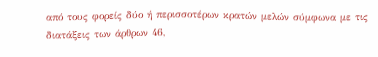από τους φορείς δύο ή περισσοτέρων κρατών μελών σύμφωνα με τις διατάξεις των άρθρων 46,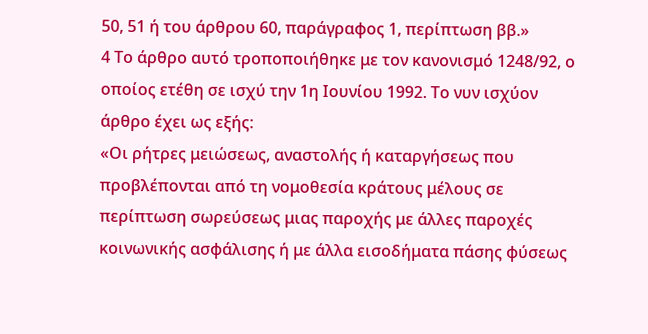50, 51 ή του άρθρου 60, παράγραφος 1, περίπτωση ββ.»
4 Το άρθρο αυτό τροποποιήθηκε με τον κανονισμό 1248/92, ο οποίος ετέθη σε ισχύ την 1η Ιουνίου 1992. Το νυν ισχύον άρθρο έχει ως εξής:
«Οι ρήτρες μειώσεως, αναστολής ή καταργήσεως που προβλέπονται από τη νομοθεσία κράτους μέλους σε περίπτωση σωρεύσεως μιας παροχής με άλλες παροχές κοινωνικής ασφάλισης ή με άλλα εισοδήματα πάσης φύσεως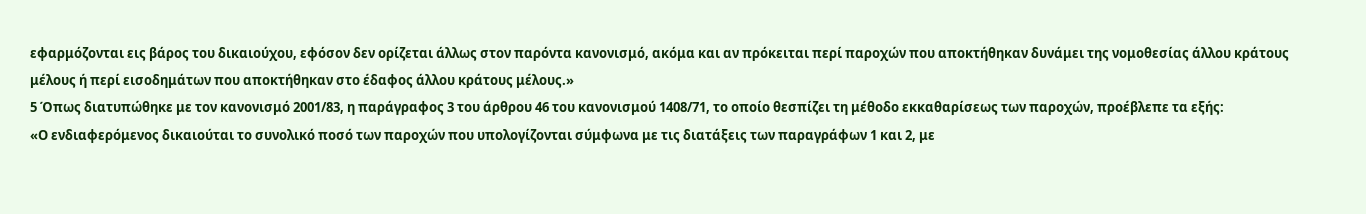εφαρμόζονται εις βάρος του δικαιούχου, εφόσον δεν ορίζεται άλλως στον παρόντα κανονισμό, ακόμα και αν πρόκειται περί παροχών που αποκτήθηκαν δυνάμει της νομοθεσίας άλλου κράτους μέλους ή περί εισοδημάτων που αποκτήθηκαν στο έδαφος άλλου κράτους μέλους.»
5 Όπως διατυπώθηκε με τον κανονισμό 2001/83, η παράγραφος 3 του άρθρου 46 του κανονισμού 1408/71, το οποίο θεσπίζει τη μέθοδο εκκαθαρίσεως των παροχών, προέβλεπε τα εξής:
«Ο ενδιαφερόμενος δικαιούται το συνολικό ποσό των παροχών που υπολογίζονται σύμφωνα με τις διατάξεις των παραγράφων 1 και 2, με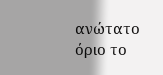ανώτατο όριο το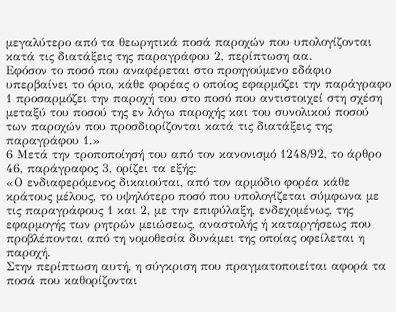μεγαλύτερο από τα θεωρητικά ποσά παροχών που υπολογίζονται κατά τις διατάξεις της παραγράφου 2, περίπτωση αα.
Εφόσον το ποσό που αναφέρεται στο προηγούμενο εδάφιο υπερβαίνει το όριο, κάθε φορέας ο οποίος εφαρμόζει την παράγραφο 1 προσαρμόζει την παροχή του στο ποσό που αντιστοιχεί στη σχέση μεταξύ του ποσού της εν λόγω παροχής και του συνολικού ποσού των παροχών που προσδιορίζονται κατά τις διατάξεις της παραγράφου 1.»
6 Μετά την τροποποίησή του από τον κανονισμό 1248/92, το άρθρο 46, παράγραφος 3, ορίζει τα εξής:
«Ο ενδιαφερόμενος δικαιούται, από τον αρμόδιο φορέα κάθε κράτους μέλους, το υψηλότερο ποσό που υπολογίζεται σύμφωνα με τις παραγράφους 1 και 2, με την επιφύλαξη, ενδεχομένως, της εφαρμογής των ρητρών μειώσεως, αναστολής ή καταργήσεως που προβλέπονται από τη νομοθεσία δυνάμει της οποίας οφείλεται η παροχή.
Στην περίπτωση αυτή, η σύγκριση που πραγματοποιείται αφορά τα ποσά που καθορίζονται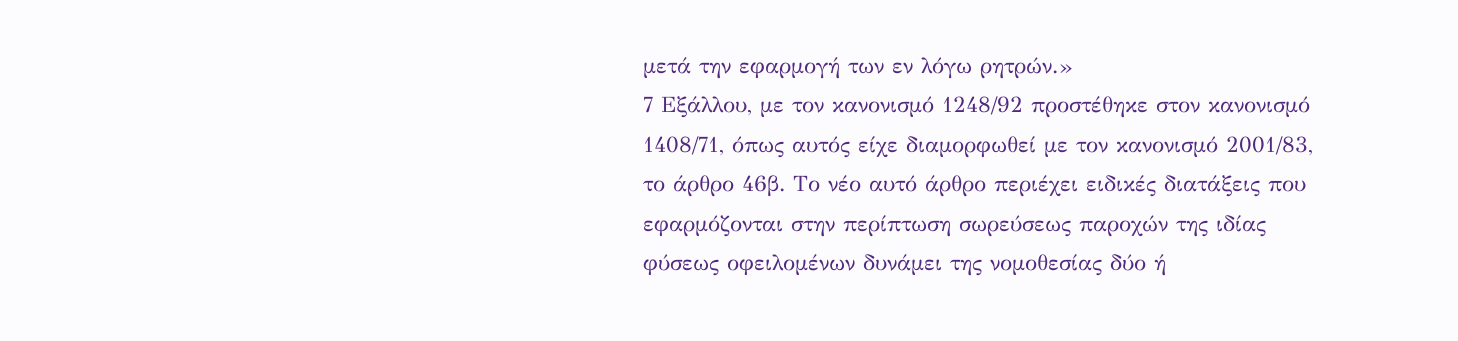μετά την εφαρμογή των εν λόγω ρητρών.»
7 Εξάλλου, με τον κανονισμό 1248/92 προστέθηκε στον κανονισμό 1408/71, όπως αυτός είχε διαμορφωθεί με τον κανονισμό 2001/83, το άρθρο 46β. Το νέο αυτό άρθρο περιέχει ειδικές διατάξεις που εφαρμόζονται στην περίπτωση σωρεύσεως παροχών της ιδίας φύσεως οφειλομένων δυνάμει της νομοθεσίας δύο ή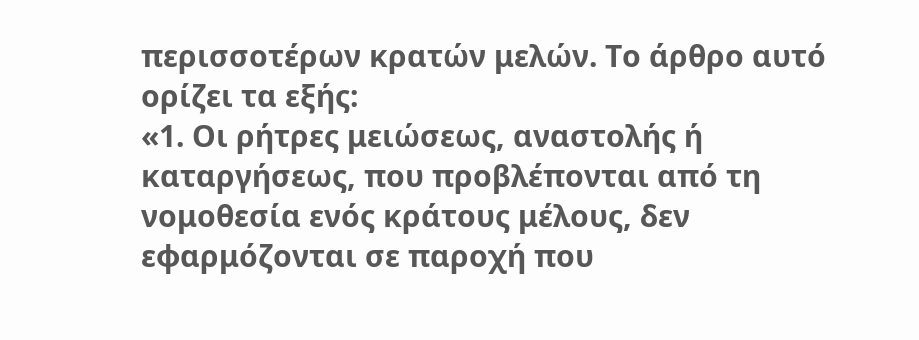περισσοτέρων κρατών μελών. Το άρθρο αυτό ορίζει τα εξής:
«1. Οι ρήτρες μειώσεως, αναστολής ή καταργήσεως, που προβλέπονται από τη νομοθεσία ενός κράτους μέλους, δεν εφαρμόζονται σε παροχή που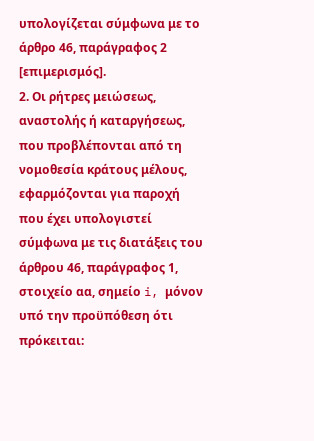υπολογίζεται σύμφωνα με το άρθρο 46, παράγραφος 2 [επιμερισμός].
2. Οι ρήτρες μειώσεως, αναστολής ή καταργήσεως, που προβλέπονται από τη νομοθεσία κράτους μέλους, εφαρμόζονται για παροχή που έχει υπολογιστεί σύμφωνα με τις διατάξεις του άρθρου 46, παράγραφος 1, στοιχείο αα, σημείο i, μόνον υπό την προϋπόθεση ότι πρόκειται: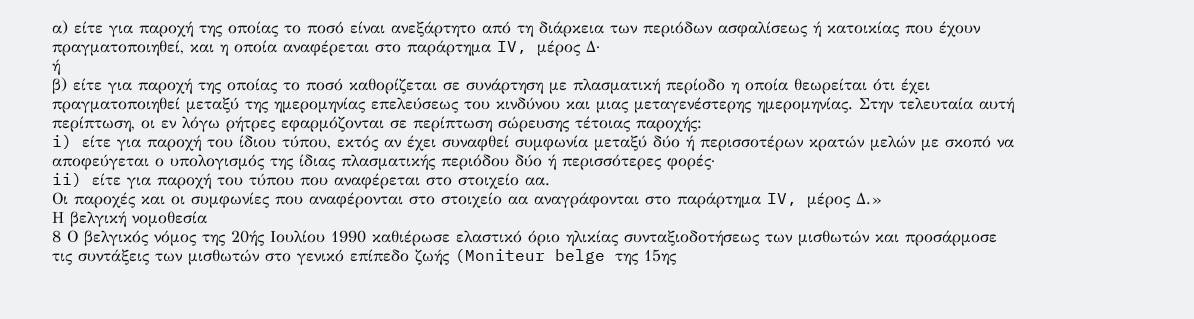α) είτε για παροχή της οποίας το ποσό είναι ανεξάρτητο από τη διάρκεια των περιόδων ασφαλίσεως ή κατοικίας που έχουν πραγματοποιηθεί, και η οποία αναφέρεται στο παράρτημα IV, μέρος Δ·
ή
β) είτε για παροχή της οποίας το ποσό καθορίζεται σε συνάρτηση με πλασματική περίοδο η οποία θεωρείται ότι έχει πραγματοποιηθεί μεταξύ της ημερομηνίας επελεύσεως του κινδύνου και μιας μεταγενέστερης ημερομηνίας. Στην τελευταία αυτή περίπτωση, οι εν λόγω ρήτρες εφαρμόζονται σε περίπτωση σώρευσης τέτοιας παροχής:
i) είτε για παροχή του ίδιου τύπου, εκτός αν έχει συναφθεί συμφωνία μεταξύ δύο ή περισσοτέρων κρατών μελών με σκοπό να αποφεύγεται ο υπολογισμός της ίδιας πλασματικής περιόδου δύο ή περισσότερες φορές·
ii) είτε για παροχή του τύπου που αναφέρεται στο στοιχείο αα.
Οι παροχές και οι συμφωνίες που αναφέρονται στο στοιχείο αα αναγράφονται στο παράρτημα IV, μέρος Δ.»
Η βελγική νομοθεσία
8 Ο βελγικός νόμος της 20ής Ιουλίου 1990 καθιέρωσε ελαστικό όριο ηλικίας συνταξιοδοτήσεως των μισθωτών και προσάρμοσε τις συντάξεις των μισθωτών στο γενικό επίπεδο ζωής (Moniteur belge της 15ης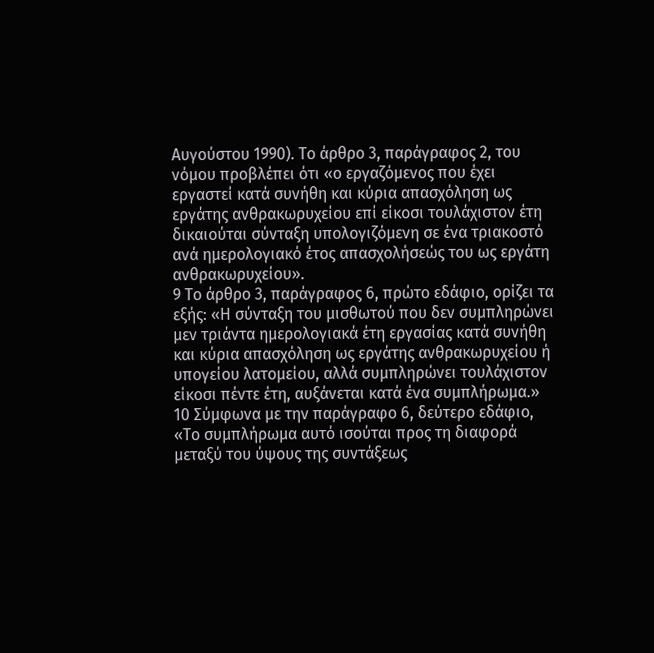Αυγούστου 1990). Το άρθρο 3, παράγραφος 2, του νόμου προβλέπει ότι «ο εργαζόμενος που έχει εργαστεί κατά συνήθη και κύρια απασχόληση ως εργάτης ανθρακωρυχείου επί είκοσι τουλάχιστον έτη δικαιούται σύνταξη υπολογιζόμενη σε ένα τριακοστό ανά ημερολογιακό έτος απασχολήσεώς του ως εργάτη ανθρακωρυχείου».
9 Το άρθρο 3, παράγραφος 6, πρώτο εδάφιο, ορίζει τα εξής: «Η σύνταξη του μισθωτού που δεν συμπληρώνει μεν τριάντα ημερολογιακά έτη εργασίας κατά συνήθη και κύρια απασχόληση ως εργάτης ανθρακωρυχείου ή υπογείου λατομείου, αλλά συμπληρώνει τουλάχιστον είκοσι πέντε έτη, αυξάνεται κατά ένα συμπλήρωμα.»
10 Σύμφωνα με την παράγραφο 6, δεύτερο εδάφιο, «Το συμπλήρωμα αυτό ισούται προς τη διαφορά μεταξύ του ύψους της συντάξεως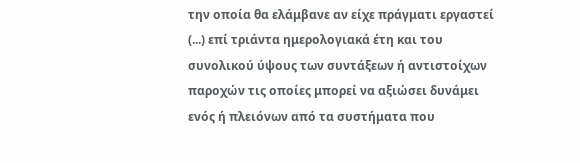την οποία θα ελάμβανε αν είχε πράγματι εργαστεί (...) επί τριάντα ημερολογιακά έτη και του συνολικού ύψους των συντάξεων ή αντιστοίχων παροχών τις οποίες μπορεί να αξιώσει δυνάμει ενός ή πλειόνων από τα συστήματα που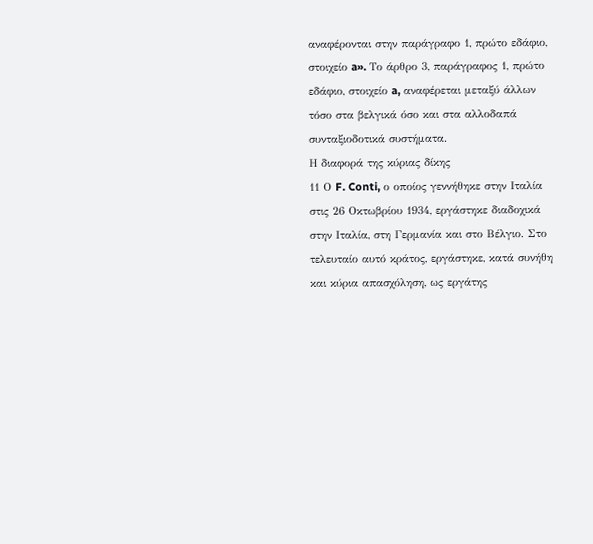αναφέρονται στην παράγραφο 1, πρώτο εδάφιο, στοιχείο a». Το άρθρο 3, παράγραφος 1, πρώτο εδάφιο, στοιχείο a, αναφέρεται μεταξύ άλλων τόσο στα βελγικά όσο και στα αλλοδαπά συνταξιοδοτικά συστήματα.
Η διαφορά της κύριας δίκης
11 Ο F. Conti, ο οποίος γεννήθηκε στην Ιταλία στις 26 Οκτωβρίου 1934, εργάστηκε διαδοχικά στην Ιταλία, στη Γερμανία και στο Βέλγιο. Στο τελευταίο αυτό κράτος, εργάστηκε, κατά συνήθη και κύρια απασχόληση, ως εργάτης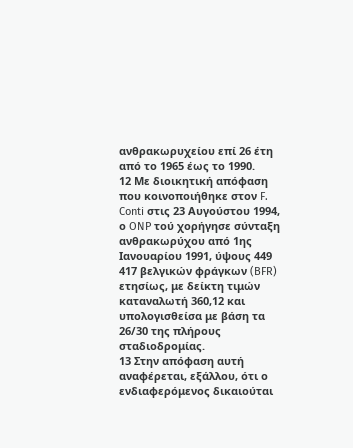ανθρακωρυχείου επί 26 έτη από το 1965 έως το 1990.
12 Με διοικητική απόφαση που κοινοποιήθηκε στον F. Conti στις 23 Αυγούστου 1994, ο ONP τού χορήγησε σύνταξη ανθρακωρύχου από 1ης Ιανουαρίου 1991, ύψους 449 417 βελγικών φράγκων (BFR) ετησίως, με δείκτη τιμών καταναλωτή 360,12 και υπολογισθείσα με βάση τα 26/30 της πλήρους σταδιοδρομίας.
13 Στην απόφαση αυτή αναφέρεται, εξάλλου, ότι ο ενδιαφερόμενος δικαιούται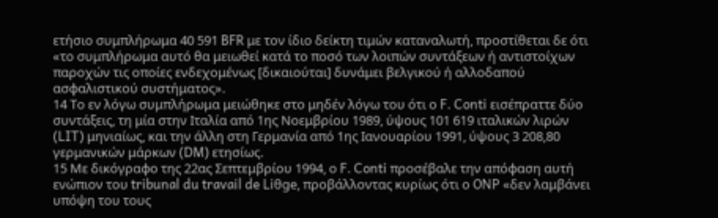ετήσιο συμπλήρωμα 40 591 BFR με τον ίδιο δείκτη τιμών καταναλωτή, προστίθεται δε ότι «το συμπλήρωμα αυτό θα μειωθεί κατά το ποσό των λοιπών συντάξεων ή αντιστοίχων παροχών τις οποίες ενδεχομένως [δικαιούται] δυνάμει βελγικού ή αλλοδαπού ασφαλιστικού συστήματος».
14 Το εν λόγω συμπλήρωμα μειώθηκε στο μηδέν λόγω του ότι ο F. Conti εισέπραττε δύο συντάξεις, τη μία στην Ιταλία από 1ης Νοεμβρίου 1989, ύψους 101 619 ιταλικών λιρών (LIT) μηνιαίως, και την άλλη στη Γερμανία από 1ης Ιανουαρίου 1991, ύψους 3 208,80 γερμανικών μάρκων (DM) ετησίως.
15 Με δικόγραφο της 22ας Σεπτεμβρίου 1994, ο F. Conti προσέβαλε την απόφαση αυτή ενώπιον του tribunal du travail de Liθge, προβάλλοντας κυρίως ότι ο ONP «δεν λαμβάνει υπόψη του τους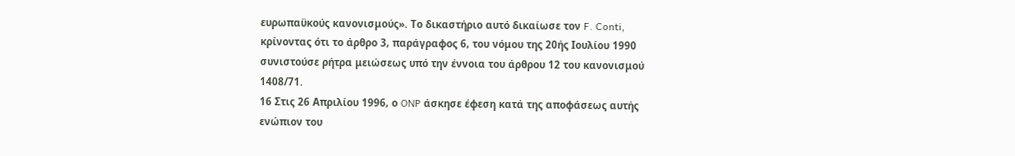ευρωπαϋκούς κανονισμούς». Το δικαστήριο αυτό δικαίωσε τον F. Conti, κρίνοντας ότι το άρθρο 3, παράγραφος 6, του νόμου της 20ής Ιουλίου 1990 συνιστούσε ρήτρα μειώσεως υπό την έννοια του άρθρου 12 του κανονισμού 1408/71.
16 Στις 26 Απριλίου 1996, ο ONP άσκησε έφεση κατά της αποφάσεως αυτής ενώπιον του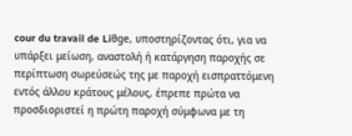cour du travail de Liθge, υποστηρίζοντας ότι, για να υπάρξει μείωση, αναστολή ή κατάργηση παροχής σε περίπτωση σωρεύσεώς της με παροχή εισπραττόμενη εντός άλλου κράτους μέλους, έπρεπε πρώτα να προσδιοριστεί η πρώτη παροχή σύμφωνα με τη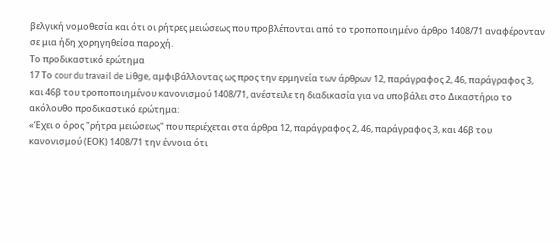βελγική νομοθεσία και ότι οι ρήτρες μειώσεως που προβλέπονται από το τροποποιημένο άρθρο 1408/71 αναφέρονταν σε μια ήδη χορηγηθείσα παροχή.
Το προδικαστικό ερώτημα
17 Το cour du travail de Liθge, αμφιβάλλοντας ως προς την ερμηνεία των άρθρων 12, παράγραφος 2, 46, παράγραφος 3, και 46β του τροποποιημένου κανονισμού 1408/71, ανέστειλε τη διαδικασία για να υποβάλει στο Δικαστήριο το ακόλουθο προδικαστικό ερώτημα:
«Έχει ο όρος "ρήτρα μειώσεως" που περιέχεται στα άρθρα 12, παράγραφος 2, 46, παράγραφος 3, και 46β του κανονισμού (ΕΟΚ) 1408/71 την έννοια ότι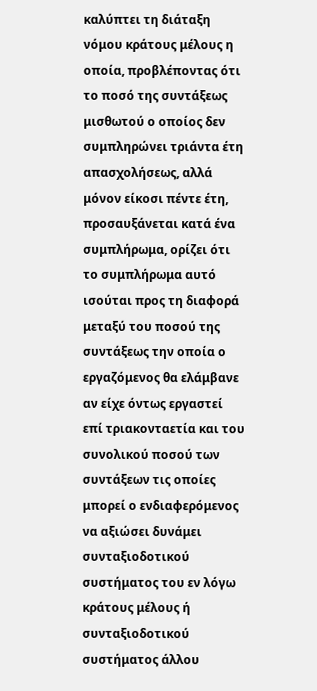καλύπτει τη διάταξη νόμου κράτους μέλους η οποία, προβλέποντας ότι το ποσό της συντάξεως μισθωτού ο οποίος δεν συμπληρώνει τριάντα έτη απασχολήσεως, αλλά μόνον είκοσι πέντε έτη, προσαυξάνεται κατά ένα συμπλήρωμα, ορίζει ότι το συμπλήρωμα αυτό ισούται προς τη διαφορά μεταξύ του ποσού της συντάξεως την οποία ο εργαζόμενος θα ελάμβανε αν είχε όντως εργαστεί επί τριακονταετία και του συνολικού ποσού των συντάξεων τις οποίες μπορεί ο ενδιαφερόμενος να αξιώσει δυνάμει συνταξιοδοτικού συστήματος του εν λόγω κράτους μέλους ή συνταξιοδοτικού συστήματος άλλου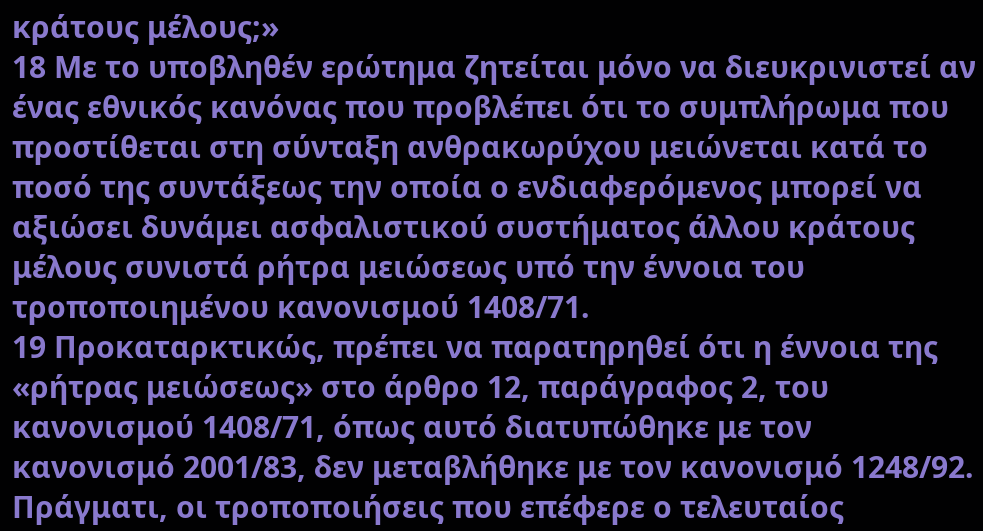κράτους μέλους;»
18 Με το υποβληθέν ερώτημα ζητείται μόνο να διευκρινιστεί αν ένας εθνικός κανόνας που προβλέπει ότι το συμπλήρωμα που προστίθεται στη σύνταξη ανθρακωρύχου μειώνεται κατά το ποσό της συντάξεως την οποία ο ενδιαφερόμενος μπορεί να αξιώσει δυνάμει ασφαλιστικού συστήματος άλλου κράτους μέλους συνιστά ρήτρα μειώσεως υπό την έννοια του τροποποιημένου κανονισμού 1408/71.
19 Προκαταρκτικώς, πρέπει να παρατηρηθεί ότι η έννοια της «ρήτρας μειώσεως» στο άρθρο 12, παράγραφος 2, του κανονισμού 1408/71, όπως αυτό διατυπώθηκε με τον κανονισμό 2001/83, δεν μεταβλήθηκε με τον κανονισμό 1248/92. Πράγματι, οι τροποποιήσεις που επέφερε ο τελευταίος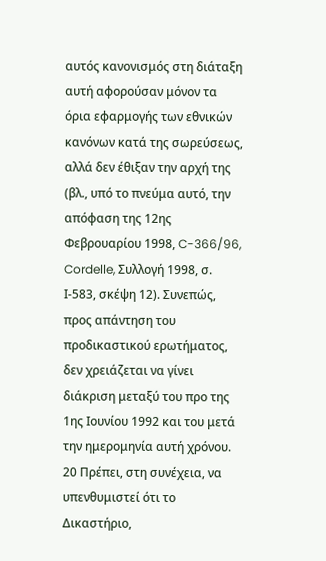αυτός κανονισμός στη διάταξη αυτή αφορούσαν μόνον τα όρια εφαρμογής των εθνικών κανόνων κατά της σωρεύσεως, αλλά δεν έθιξαν την αρχή της (βλ., υπό το πνεύμα αυτό, την απόφαση της 12ης Φεβρουαρίου 1998, C-366/96, Cordelle, Συλλογή 1998, σ. Ι-583, σκέψη 12). Συνεπώς, προς απάντηση του προδικαστικού ερωτήματος, δεν χρειάζεται να γίνει διάκριση μεταξύ του προ της 1ης Ιουνίου 1992 και του μετά την ημερομηνία αυτή χρόνου.
20 Πρέπει, στη συνέχεια, να υπενθυμιστεί ότι το Δικαστήριο,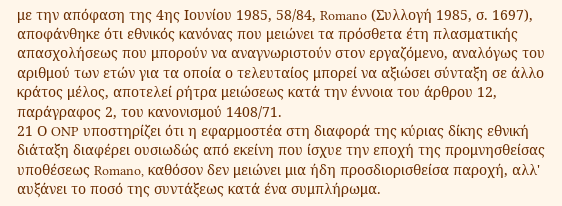με την απόφαση της 4ης Ιουνίου 1985, 58/84, Romano (Συλλογή 1985, σ. 1697), αποφάνθηκε ότι εθνικός κανόνας που μειώνει τα πρόσθετα έτη πλασματικής απασχολήσεως που μπορούν να αναγνωριστούν στον εργαζόμενο, αναλόγως του αριθμού των ετών για τα οποία ο τελευταίος μπορεί να αξιώσει σύνταξη σε άλλο κράτος μέλος, αποτελεί ρήτρα μειώσεως κατά την έννοια του άρθρου 12, παράγραφος 2, του κανονισμού 1408/71.
21 Ο ONP υποστηρίζει ότι η εφαρμοστέα στη διαφορά της κύριας δίκης εθνική διάταξη διαφέρει ουσιωδώς από εκείνη που ίσχυε την εποχή της προμνησθείσας υποθέσεως Romano, καθόσον δεν μειώνει μια ήδη προσδιορισθείσα παροχή, αλλ' αυξάνει το ποσό της συντάξεως κατά ένα συμπλήρωμα.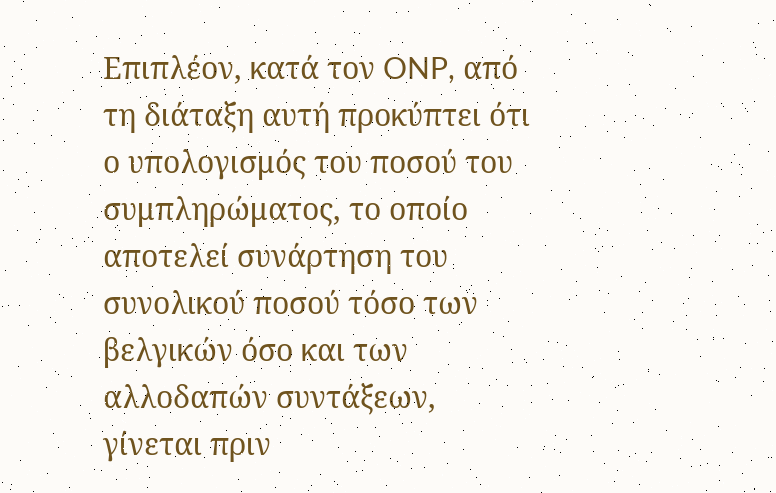Επιπλέον, κατά τον ONP, από τη διάταξη αυτή προκύπτει ότι ο υπολογισμός του ποσού του συμπληρώματος, το οποίο αποτελεί συνάρτηση του συνολικού ποσού τόσο των βελγικών όσο και των αλλοδαπών συντάξεων, γίνεται πριν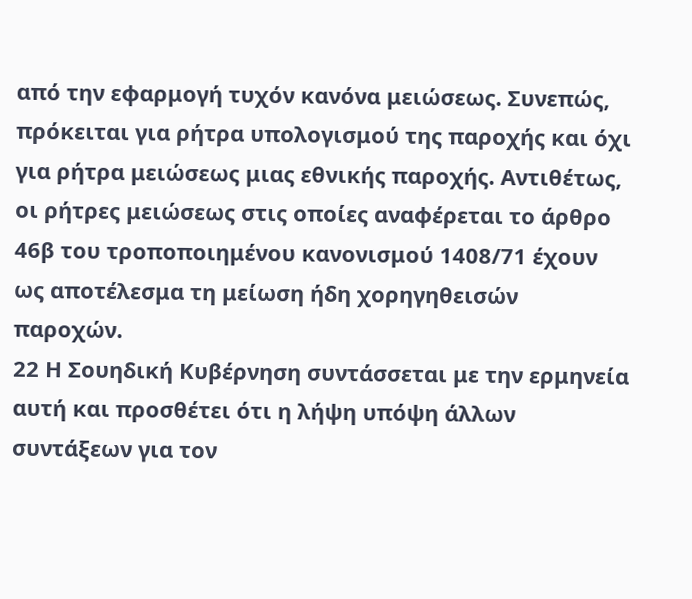από την εφαρμογή τυχόν κανόνα μειώσεως. Συνεπώς, πρόκειται για ρήτρα υπολογισμού της παροχής και όχι για ρήτρα μειώσεως μιας εθνικής παροχής. Αντιθέτως, οι ρήτρες μειώσεως στις οποίες αναφέρεται το άρθρο 46β του τροποποιημένου κανονισμού 1408/71 έχουν ως αποτέλεσμα τη μείωση ήδη χορηγηθεισών παροχών.
22 Η Σουηδική Κυβέρνηση συντάσσεται με την ερμηνεία αυτή και προσθέτει ότι η λήψη υπόψη άλλων συντάξεων για τον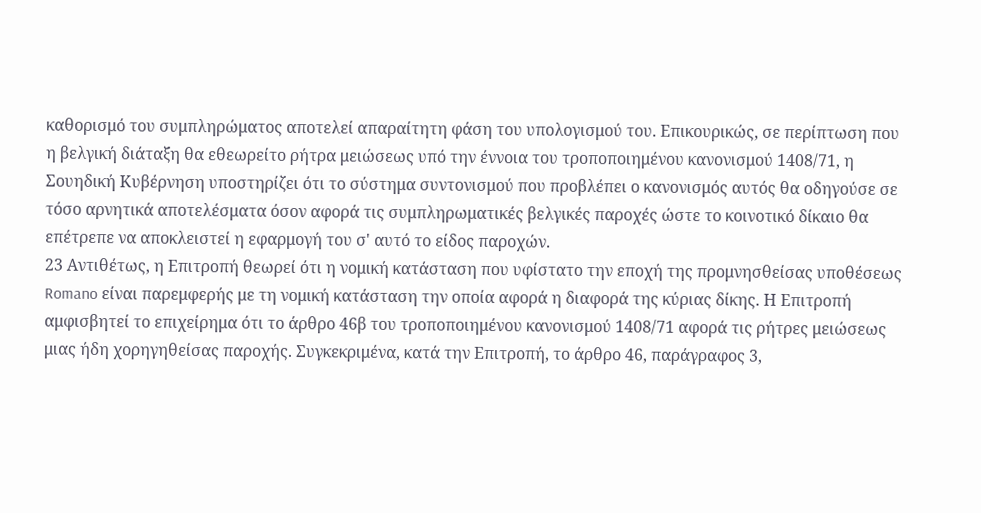καθορισμό του συμπληρώματος αποτελεί απαραίτητη φάση του υπολογισμού του. Επικουρικώς, σε περίπτωση που η βελγική διάταξη θα εθεωρείτο ρήτρα μειώσεως υπό την έννοια του τροποποιημένου κανονισμού 1408/71, η Σουηδική Κυβέρνηση υποστηρίζει ότι το σύστημα συντονισμού που προβλέπει ο κανονισμός αυτός θα οδηγούσε σε τόσο αρνητικά αποτελέσματα όσον αφορά τις συμπληρωματικές βελγικές παροχές ώστε το κοινοτικό δίκαιο θα επέτρεπε να αποκλειστεί η εφαρμογή του σ' αυτό το είδος παροχών.
23 Αντιθέτως, η Επιτροπή θεωρεί ότι η νομική κατάσταση που υφίστατο την εποχή της προμνησθείσας υποθέσεως Romano είναι παρεμφερής με τη νομική κατάσταση την οποία αφορά η διαφορά της κύριας δίκης. Η Επιτροπή αμφισβητεί το επιχείρημα ότι το άρθρο 46β του τροποποιημένου κανονισμού 1408/71 αφορά τις ρήτρες μειώσεως μιας ήδη χορηγηθείσας παροχής. Συγκεκριμένα, κατά την Επιτροπή, το άρθρο 46, παράγραφος 3,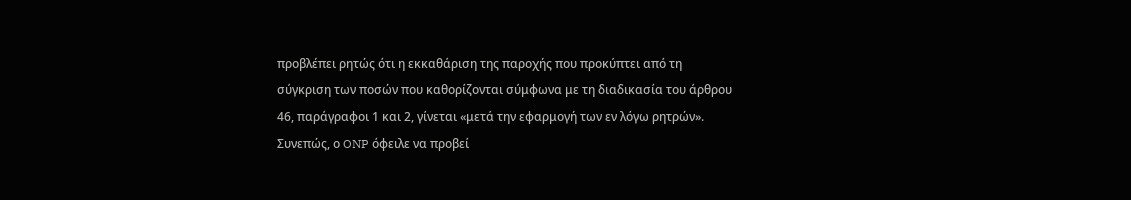προβλέπει ρητώς ότι η εκκαθάριση της παροχής που προκύπτει από τη σύγκριση των ποσών που καθορίζονται σύμφωνα με τη διαδικασία του άρθρου 46, παράγραφοι 1 και 2, γίνεται «μετά την εφαρμογή των εν λόγω ρητρών». Συνεπώς, ο ONP όφειλε να προβεί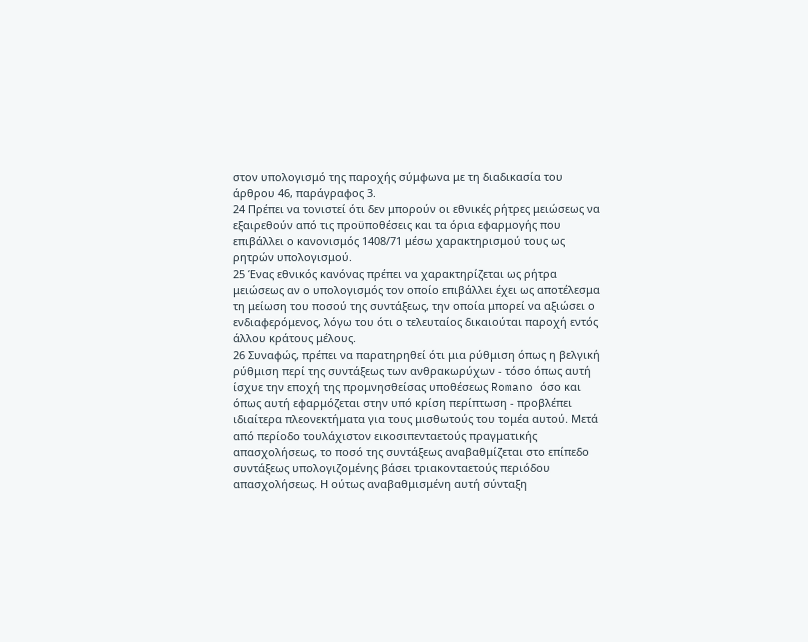στον υπολογισμό της παροχής σύμφωνα με τη διαδικασία του άρθρου 46, παράγραφος 3.
24 Πρέπει να τονιστεί ότι δεν μπορούν οι εθνικές ρήτρες μειώσεως να εξαιρεθούν από τις προϋποθέσεις και τα όρια εφαρμογής που επιβάλλει ο κανονισμός 1408/71 μέσω χαρακτηρισμού τους ως ρητρών υπολογισμού.
25 Ένας εθνικός κανόνας πρέπει να χαρακτηρίζεται ως ρήτρα μειώσεως αν ο υπολογισμός τον οποίο επιβάλλει έχει ως αποτέλεσμα τη μείωση του ποσού της συντάξεως, την οποία μπορεί να αξιώσει ο ενδιαφερόμενος, λόγω του ότι ο τελευταίος δικαιούται παροχή εντός άλλου κράτους μέλους.
26 Συναφώς, πρέπει να παρατηρηθεί ότι μια ρύθμιση όπως η βελγική ρύθμιση περί της συντάξεως των ανθρακωρύχων - τόσο όπως αυτή ίσχυε την εποχή της προμνησθείσας υποθέσεως Romano όσο και όπως αυτή εφαρμόζεται στην υπό κρίση περίπτωση - προβλέπει ιδιαίτερα πλεονεκτήματα για τους μισθωτούς του τομέα αυτού. Μετά από περίοδο τουλάχιστον εικοσιπενταετούς πραγματικής απασχολήσεως, το ποσό της συντάξεως αναβαθμίζεται στο επίπεδο συντάξεως υπολογιζομένης βάσει τριακονταετούς περιόδου απασχολήσεως. Η ούτως αναβαθμισμένη αυτή σύνταξη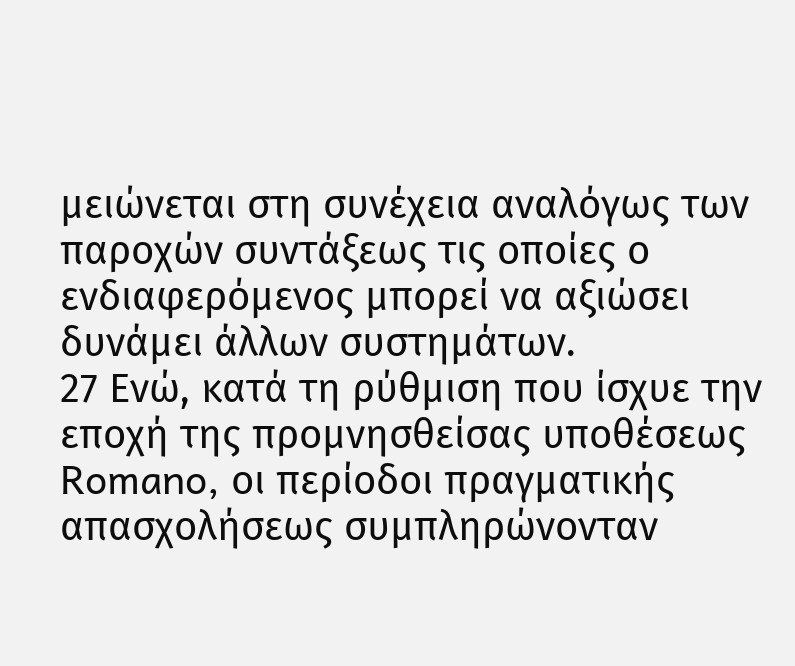μειώνεται στη συνέχεια αναλόγως των παροχών συντάξεως τις οποίες ο ενδιαφερόμενος μπορεί να αξιώσει δυνάμει άλλων συστημάτων.
27 Ενώ, κατά τη ρύθμιση που ίσχυε την εποχή της προμνησθείσας υποθέσεως Romano, οι περίοδοι πραγματικής απασχολήσεως συμπληρώνονταν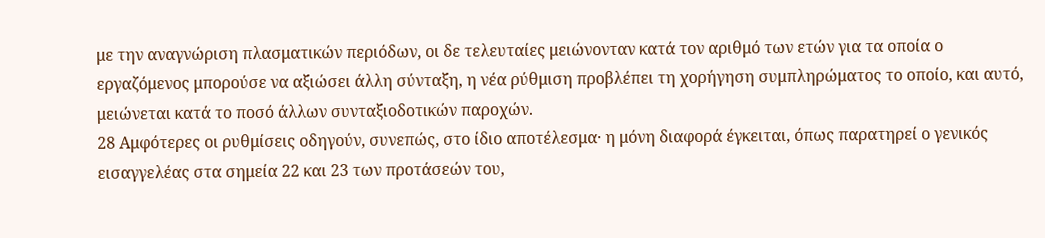με την αναγνώριση πλασματικών περιόδων, οι δε τελευταίες μειώνονταν κατά τον αριθμό των ετών για τα οποία ο εργαζόμενος μπορούσε να αξιώσει άλλη σύνταξη, η νέα ρύθμιση προβλέπει τη χορήγηση συμπληρώματος το οποίο, και αυτό, μειώνεται κατά το ποσό άλλων συνταξιοδοτικών παροχών.
28 Αμφότερες οι ρυθμίσεις οδηγούν, συνεπώς, στο ίδιο αποτέλεσμα· η μόνη διαφορά έγκειται, όπως παρατηρεί ο γενικός εισαγγελέας στα σημεία 22 και 23 των προτάσεών του,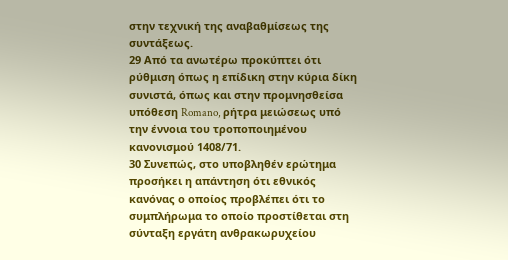στην τεχνική της αναβαθμίσεως της συντάξεως.
29 Από τα ανωτέρω προκύπτει ότι ρύθμιση όπως η επίδικη στην κύρια δίκη συνιστά, όπως και στην προμνησθείσα υπόθεση Romano, ρήτρα μειώσεως υπό την έννοια του τροποποιημένου κανονισμού 1408/71.
30 Συνεπώς, στο υποβληθέν ερώτημα προσήκει η απάντηση ότι εθνικός κανόνας ο οποίος προβλέπει ότι το συμπλήρωμα το οποίο προστίθεται στη σύνταξη εργάτη ανθρακωρυχείου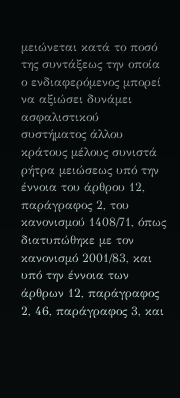μειώνεται κατά το ποσό της συντάξεως την οποία ο ενδιαφερόμενος μπορεί να αξιώσει δυνάμει ασφαλιστικού συστήματος άλλου κράτους μέλους συνιστά ρήτρα μειώσεως υπό την έννοια του άρθρου 12, παράγραφος 2, του κανονισμού 1408/71, όπως διατυπώθηκε με τον κανονισμό 2001/83, και υπό την έννοια των άρθρων 12, παράγραφος 2, 46, παράγραφος 3, και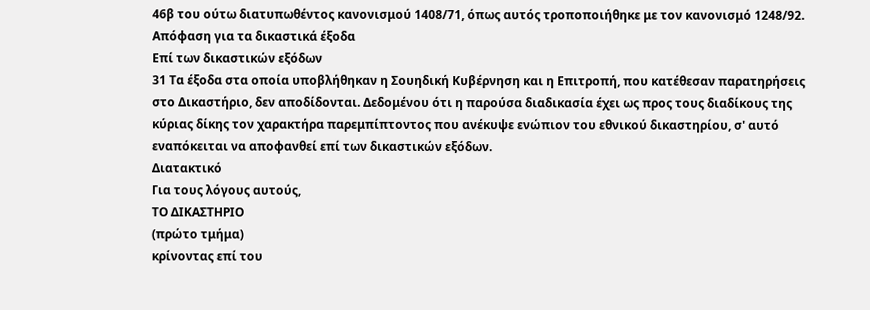46β του ούτω διατυπωθέντος κανονισμού 1408/71, όπως αυτός τροποποιήθηκε με τον κανονισμό 1248/92.
Απόφαση για τα δικαστικά έξοδα
Επί των δικαστικών εξόδων
31 Τα έξοδα στα οποία υποβλήθηκαν η Σουηδική Κυβέρνηση και η Επιτροπή, που κατέθεσαν παρατηρήσεις στο Δικαστήριο, δεν αποδίδονται. Δεδομένου ότι η παρούσα διαδικασία έχει ως προς τους διαδίκους της κύριας δίκης τον χαρακτήρα παρεμπίπτοντος που ανέκυψε ενώπιον του εθνικού δικαστηρίου, σ' αυτό εναπόκειται να αποφανθεί επί των δικαστικών εξόδων.
Διατακτικό
Για τους λόγους αυτούς,
ΤΟ ΔΙΚΑΣΤΗΡΙΟ
(πρώτο τμήμα)
κρίνοντας επί του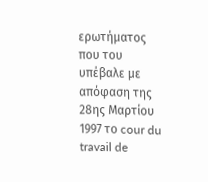ερωτήματος που του υπέβαλε με απόφαση της 28ης Μαρτίου 1997 το cour du travail de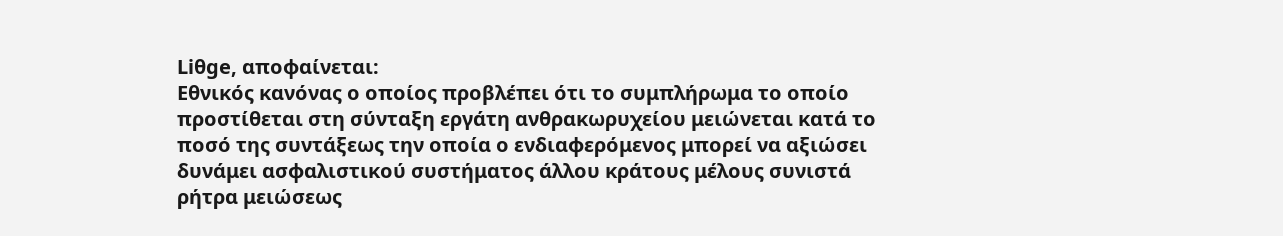Liθge, αποφαίνεται:
Εθνικός κανόνας ο οποίος προβλέπει ότι το συμπλήρωμα το οποίο προστίθεται στη σύνταξη εργάτη ανθρακωρυχείου μειώνεται κατά το ποσό της συντάξεως την οποία ο ενδιαφερόμενος μπορεί να αξιώσει δυνάμει ασφαλιστικού συστήματος άλλου κράτους μέλους συνιστά ρήτρα μειώσεως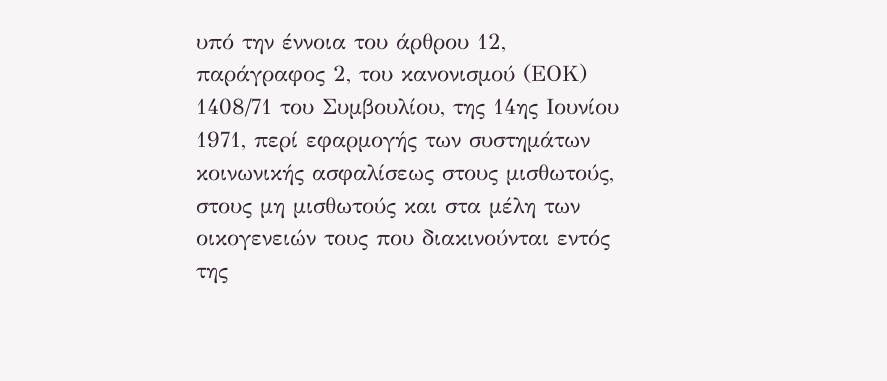υπό την έννοια του άρθρου 12, παράγραφος 2, του κανονισμού (ΕΟΚ) 1408/71 του Συμβουλίου, της 14ης Ιουνίου 1971, περί εφαρμογής των συστημάτων κοινωνικής ασφαλίσεως στους μισθωτούς, στους μη μισθωτούς και στα μέλη των οικογενειών τους που διακινούνται εντός της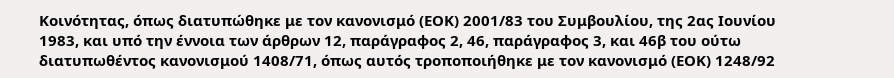Κοινότητας, όπως διατυπώθηκε με τον κανονισμό (ΕΟΚ) 2001/83 του Συμβουλίου, της 2ας Ιουνίου 1983, και υπό την έννοια των άρθρων 12, παράγραφος 2, 46, παράγραφος 3, και 46β του ούτω διατυπωθέντος κανονισμού 1408/71, όπως αυτός τροποποιήθηκε με τον κανονισμό (ΕΟΚ) 1248/92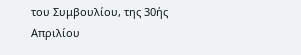του Συμβουλίου, της 30ής Απριλίου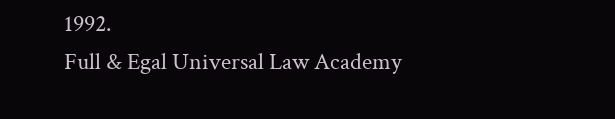1992.
Full & Egal Universal Law Academy